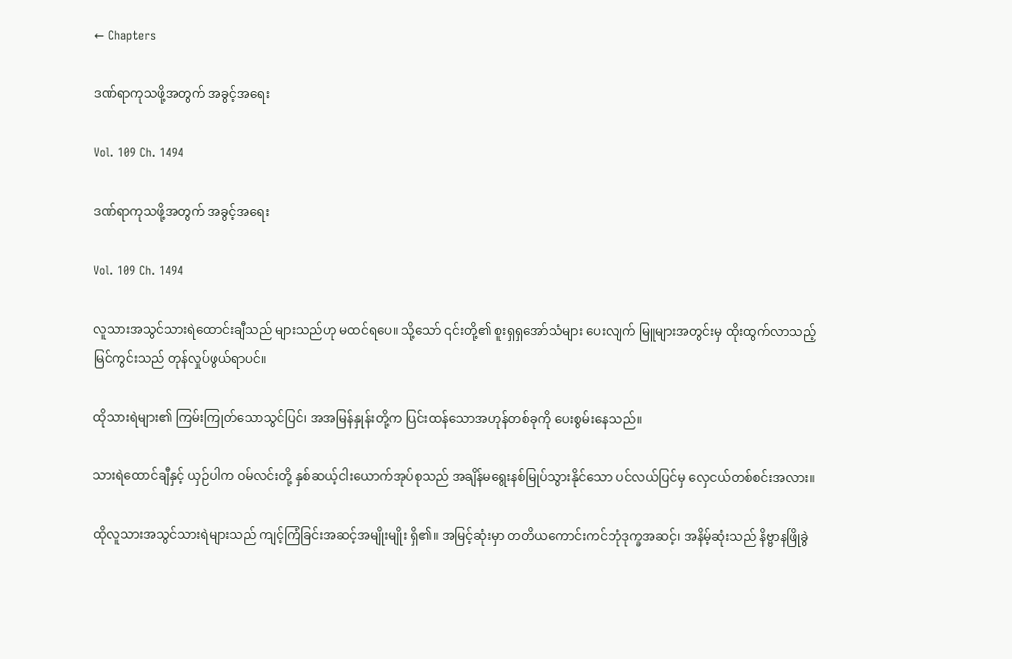← Chapters

ဒဏ်ရာကုသဖို့အတွက် အခွင့်အရေး

Vol. 109 Ch. 1494

ဒဏ်ရာကုသဖို့အတွက် အခွင့်အရေး

Vol. 109 Ch. 1494

လူသားအသွင်သားရဲထောင်းချီသည် များသည်ဟု မထင်ရပေ။ သို့သော် ၎င်းတို့၏ စူးရှရှအော်သံများ ပေးလျက် မြူများအတွင်းမှ ထိုးထွက်လာသည့် မြင်ကွင်းသည် တုန်လှုပ်ဖွယ်ရာပင်။

ထိုသားရဲများ၏ ကြမ်းကြုတ်သောသွင်ပြင်၊ အအမြန်နှုန်းတို့က ပြင်းထန်သောအဟုန်တစ်ခုကို ပေးစွမ်းနေသည်။

သားရဲထောင်ချီနှင့် ယှဉ်ပါက ဝမ်လင်းတို့ နှစ်ဆယ့်ငါးယောက်အုပ်စုသည် အချိန်မရွေးနစ်မြုပ်သွားနိုင်သော ပင်လယ်ပြင်မှ လှေငယ်တစ်စင်းအလား။

ထိုလူသားအသွင်သားရဲများသည် ကျင့်ကြံခြင်းအဆင့်အမျိုးမျိုး ရှိ၏။ အမြင့်ဆုံးမှာ တတိယကောင်းကင်ဘုံဒုက္ခအဆင့်၊ အနိမ့်ဆုံးသည် နိဗ္ဗာနဖြိုခွဲ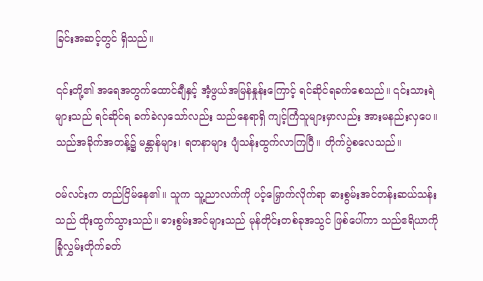ခြင်းအဆင့်တွင် ရှိသည်။

၎င်းတို့၏ အရေအတွက်ထောင်ချီနှင့် အံ့ဖွယ်အမြန်နှုန်းကြောင့် ရင်ဆိုင်ရခက်စေသည်။ ၎င်းသားရဲများသည် ရင်ဆိုင်ရ ခက်ခဲလှသော်လည်း သည်နေရာရှိ ကျင့်ကြံသူများမှာလည်း အားမနည်းလှပေ။ သည်အခိုက်အတန့်၌ မန္တာန်များ၊ ရတနာများ ပျံသန်းထွက်လာကြပြီ။ တိုက်ပွဲစလေသည်။

ဝမ်လင်းက တည်ငြိမ်နေ၏။ သူက သူ့ညာလက်ကို ပင့်မြှောက်လိုက်ရာ ဓားစွမ်းအင်တန်းဆယ်သန်းသည် ထိုးထွက်သွားသည်။ ဓားစွမ်းအင်များသည် မုန်တိုင်းတစ်ခုအသွင် ဖြစ်ပေါ်ကာ သည်ဧရိယာကို ခြုံလွှမ်းတိုက်ခတ်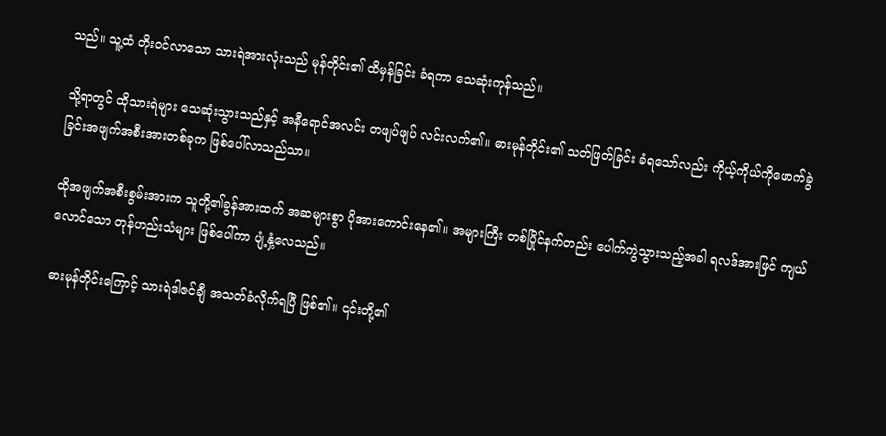သည်။ သူ့ထံ တိုးဝင်လာသော သားရဲအားလုံးသည် မုန်တိုင်း၏ ထိမှန်ခြင်း ခံရကာ သေဆုံးကုန်သည်။

သို့ရာတွင် ထိုသားရဲများ သေဆုံးသွားသည်နှင့် အနီရောင်အလင်း တဖျပ်ဖျပ် လင်းလက်၏။ ဓားမုန်တိုင်း၏ သတ်ဖြတ်ခြင်း ခံရသော်လည်း ကိုယ့်ကိုယ်ကိုဖောက်ခွဲခြင်းအဖျက်အစီးအားတစ်ခုက ဖြစ်ပေါ်လာသည်သာ။

ထိုအဖျက်အစီးစွမ်းအားက သူတို့၏ခွန်အားထက် အဆများစွာ ပိုအားကောင်းနေ၏။ အများကြီး တစ်ပြိုင်နက်တည်း ပေါက်ကွဲသွားသည့်အခါ ရလဒ်အားဖြင် ကျယ်လောင်သော တုန်ဟည်းသံများ ဖြစ်ပေါ်ကာ ပျံ့နှံ့လေသည်။

ဓားမုန်တိုင်းကြောင့် သားရဲဒါဇင်ချီ အသတ်ခံလိုက်ရပြီ ဖြစ်၏။ ၎င်းတို့၏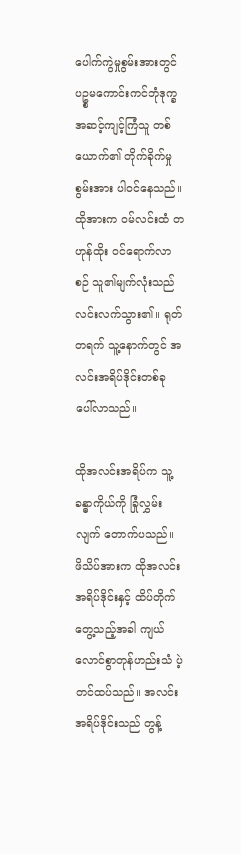ပေါက်ကွဲမှုစွမ်းအားတွင် ပဥ္စမကောင်းကင်ဘုံဒုက္ခအဆင့်ကျင့်ကြံသူ တစ်ယောက်၏ တိုက်ခိုက်မှုစွမ်းအား ပါဝင်နေသည်။ ထိုအားက ဝမ်လင်းထံ တဟုန်ထိုး ဝင်ရောက်လာစဉ် သူ၏မျက်လုံးသည် လင်းလက်သွား၏။ ရုတ်တရက် သူ့နောက်တွင် အလင်းအရိပ်ဒိုင်းတစ်ခု ပေါ်လာသည်။

ထိုအလင်းအရိပ်က သူ့ခန္ဓာကိုယ်ကို ခြုံလွှမ်းလျက် တောက်ပသည်။ ဖိသိပ်အားက ထိုအလင်းအရိပ်ဒိုင်းနှင့် ထိပ်တိုက်တွေ့သည့်အခါ ကျယ်လောင်စွာတုန်ဟည်းသံ ပဲ့တင်ထပ်သည်။ အလင်းအရိပ်ဒိုင်းသည် တွန့်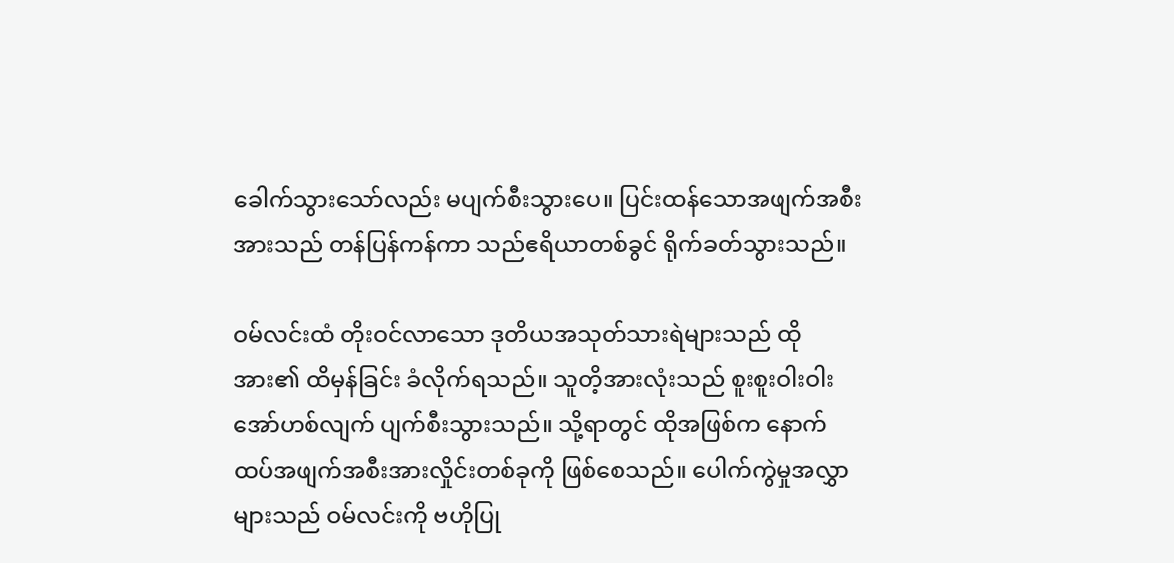ခေါက်သွားသော်လည်း မပျက်စီးသွားပေ။ ပြင်းထန်သောအဖျက်အစီးအားသည် တန်ပြန်ကန်ကာ သည်ဧရိယာတစ်ခွင် ရိုက်ခတ်သွားသည်။

ဝမ်လင်းထံ တိုးဝင်လာသော ဒုတိယအသုတ်သားရဲများသည် ထိုအား၏ ထိမှန်ခြင်း ခံလိုက်ရသည်။ သူတိ့အားလုံးသည် စူးစူးဝါးဝါးအော်ဟစ်လျက် ပျက်စီးသွားသည်။ သို့ရာတွင် ထိုအဖြစ်က နောက်ထပ်အဖျက်အစီးအားလှိုင်းတစ်ခုကို ဖြစ်စေသည်။ ပေါက်ကွဲမှုအလွှာများသည် ဝမ်လင်းကို ဗဟိုပြု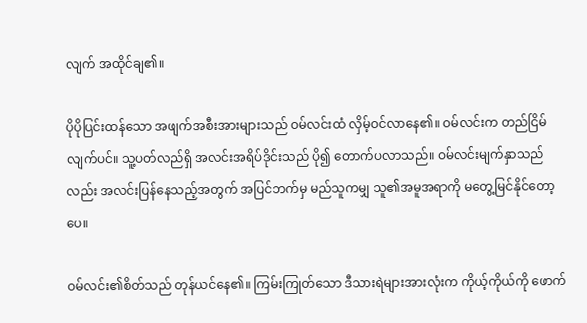လျက် အထိုင်ချ၏။

ပိုပိုပြင်းထန်သော အဖျက်အစီးအားများသည် ဝမ်လင်းထံ လှိမ့်ဝင်လာနေ၏။ ဝမ်လင်းက တည်ငြိမ်လျက်ပင်။ သူ့ပတ်လည်ရှိ အလင်းအရိပ်ဒိုင်းသည် ပို၍ တောက်ပလာသည်။ ဝမ်လင်းမျက်နှာသည်လည်း အလင်းပြန်နေသည့်အတွက် အပြင်ဘက်မှ မည်သူကမျှ သူ၏အမူအရာကို မတွေ့မြင်နိုင်တော့ပေ။

ဝမ်လင်း၏စိတ်သည် တုန်ယင်နေ၏။ ကြမ်းကြုတ်သော ဒီသားရဲများအားလုံးက ကိုယ့်ကိုယ်ကို ဖောက်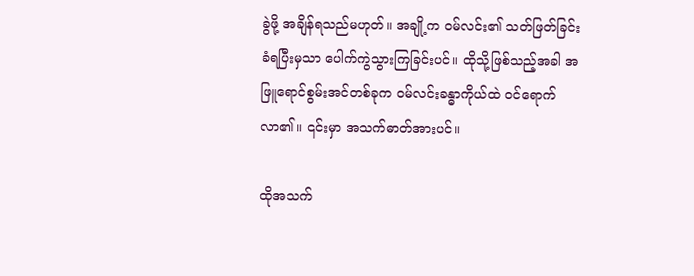ခွဲဖို့ အချိန်ရသည်မဟုတ်။ အချို့က ဝမ်လင်း၏ သတ်ဖြတ်ခြင်း ခံရပြီးမှသာ ပေါက်ကွဲသွားကြခြင်းပင်။ ထိုသို့ဖြစ်သည့်အခါ အဖြူရောင်စွမ်းအင်တစ်ခုက ဝမ်လင်းခန္ဓာကိုယ်ထဲ ဝင်ရောက်လာ၏။ ၎င်းမှာ အသက်ဓာတ်အားပင်။

ထိုအသက်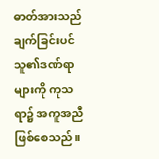ဓာတ်အားသည် ချက်ခြင်းပင် သူ၏ဒဏ်ရာများကို ကုသရာ၌ အကူအညီ ဖြစ်စေသည်။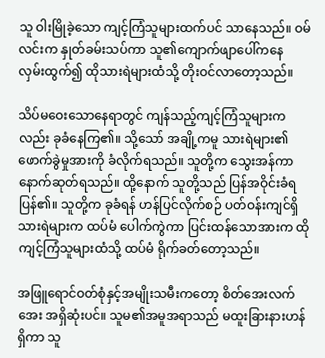သူ ဝါးမြိုခဲ့သော ကျင့်ကြံသူများထက်ပင် သာနေသည်။ ဝမ်လင်းက နှုတ်ခမ်းသပ်ကာ သူ၏ကျောက်ဖျာပေါ်ကနေ လှမ်းထွက်၍ ထိုသားရဲများထံသို့ တိုးဝင်လာတော့သည်။

သိပ်မဝေးသောနေရာတွင် ကျန်သည့်ကျင့်ကြံသူများကလည်း ခုခံနေကြ၏။ သို့သော် အချို့ကမူ သားရဲများ၏ ဖောက်ခွဲမှုအားကို ခံလိုက်ရသည်။ သူတို့က သွေးအန်ကာ နောက်ဆုတ်ရသည်။ ထို့နောက် သူတို့သည် ပြန်အဝိုင်းခံရပြန်၏။ သူတို့က ခုခံရန် ဟန်ပြင်လိုက်စဉ် ပတ်ဝန်းကျင်ရှိ သားရဲများက ထပ်မံ ပေါက်ကွဲကာ ပြင်းထန်သောအားက ထိုကျင့်ကြံသူများထံသို့ ထပ်မံ ရိုက်ခတ်တော့သည်။

အဖြူရောင်ဝတ်စုံနှင့်အမျိုးသမီးကတော့ စိတ်အေးလက်အေး အရှိဆုံးပင်။ သူမ၏အမူအရာသည် မထူးခြားနားဟန် ရှိကာ သူ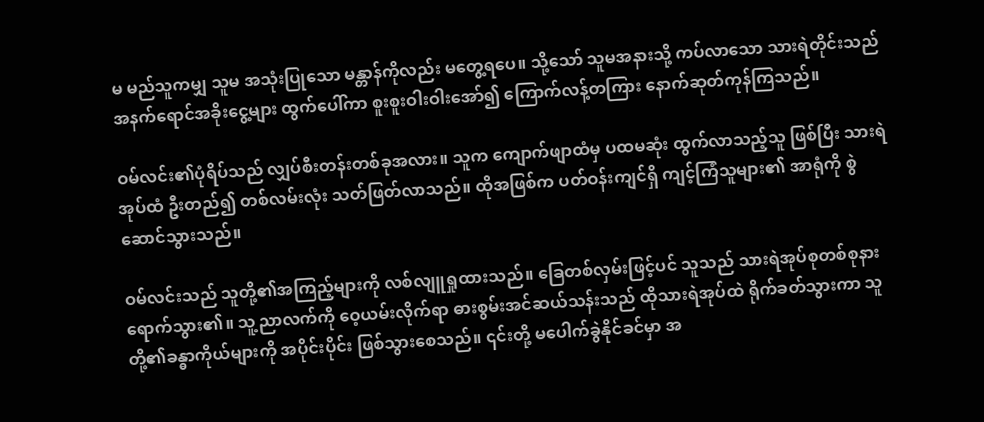မ မည်သူကမျှ သူမ အသုံးပြုသော မန္တာန်ကိုလည်း မတွေ့ရပေ။ သို့သော် သူမအနားသို့ ကပ်လာသော သားရဲတိုင်းသည် အနက်ရောင်အခိုးငွေ့များ ထွက်ပေါ်ကာ စူးစူးဝါးဝါးအော်၍ ကြောက်လန့်တကြား နောက်ဆုတ်ကုန်ကြသည်။

ဝမ်လင်း၏ပုံရိပ်သည် လျှပ်စီးတန်းတစ်ခုအလား။ သူက ကျောက်ဖျာထံမှ ပထမဆုံး ထွက်လာသည့်သူ ဖြစ်ပြီး သားရဲအုပ်ထံ ဦးတည်၍ တစ်လမ်းလုံး သတ်ဖြတ်လာသည်။ ထိုအဖြစ်က ပတ်ဝန်းကျင်ရှိ ကျင့်ကြံသူများ၏ အာရုံကို စွဲဆောင်သွားသည်။

ဝမ်လင်းသည် သူတို့၏အကြည့်များကို လစ်လျူရှုထားသည်။ ခြေတစ်လှမ်းဖြင့်ပင် သူသည် သားရဲအုပ်စုတစ်စုနား ရောက်သွား၏။ သူ့ညာလက်ကို ဝေ့ယမ်းလိုက်ရာ ဓားစွမ်းအင်ဆယ်သန်းသည် ထိုသားရဲအုပ်ထဲ ရိုက်ခတ်သွားကာ သူတို့၏ခန္ဓာကိုယ်များကို အပိုင်းပိုင်း ဖြစ်သွားစေသည်။ ၎င်းတို့ မပေါက်ခွဲနိုင်ခင်မှာ အ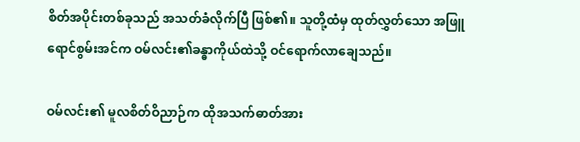စိတ်အပိုင်းတစ်ခုသည် အသတ်ခံလိုက်ပြီ ဖြစ်၏။ သူတို့ထံမှ ထုတ်လွှတ်သော အဖြူရောင်စွမ်းအင်က ဝမ်လင်း၏ခန္ဓာကိုယ်ထဲသို့ ဝင်ရောက်လာချေသည်။

ဝမ်လင်း၏ မူလစိတ်ဝိညာဉ်က ထိုအသက်ဓာတ်အား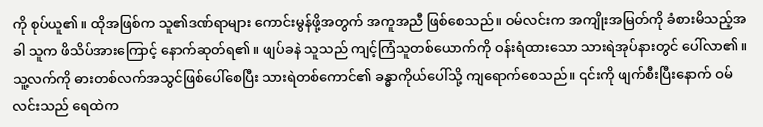ကို စုပ်ယူ၏။ ထိုအဖြစ်က သူ၏ဒဏ်ရာများ ကောင်းမွန်ဖို့အတွက် အကူအညီ ဖြစ်စေသည်။ ဝမ်လင်းက အကျိုးအမြတ်ကို ခံစားမိသည့်အခါ သူက ဖိသိပ်အားကြောင့် နောက်ဆုတ်ရ၏။ ဖျပ်ခနဲ သူသည် ကျင့်ကြံသူတစ်ယောက်ကို ဝန်းရံထားသော သားရဲအုပ်နားတွင် ပေါ်လာ၏။ သူ့လက်ကို ဓားတစ်လက်အသွင်ဖြစ်ပေါ်စေပြီး သားရဲတစ်ကောင်၏ ခန္ဓာကိုယ်ပေါ်သို့ ကျရောက်စေသည်။ ၎င်းကို ဖျက်စီးပြီးနောက် ဝမ်လင်းသည် ရေထဲက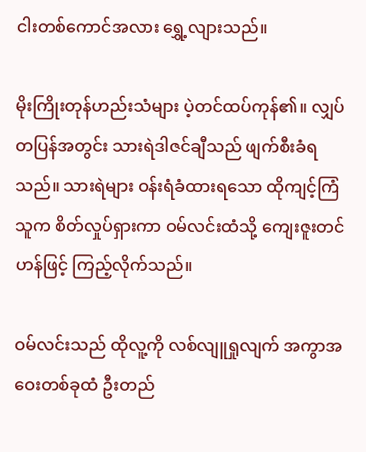ငါးတစ်ကောင်အလား ရွှေ့လျားသည်။

မိုးကြိုးတုန်ဟည်းသံများ ပဲ့တင်ထပ်ကုန်၏။ လျှပ်တပြန်အတွင်း သားရဲဒါဇင်ချီသည် ဖျက်စီးခံရသည်။ သားရဲများ ဝန်းရံခံထားရသော ထိုကျင့်ကြံသူက စိတ်လှုပ်ရှားကာ ဝမ်လင်းထံသို့ ကျေးဇူးတင်ဟန်ဖြင့် ကြည့်လိုက်သည်။

ဝမ်လင်းသည် ထိုလူ့ကို လစ်လျူရှုလျက် အကွာအဝေးတစ်ခုထံ ဦးတည်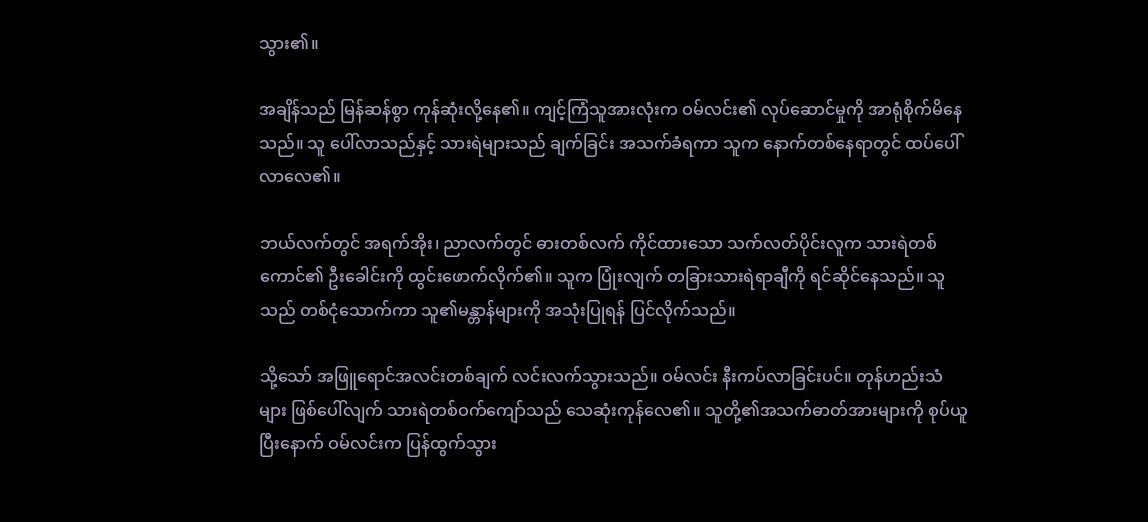သွား၏။

အချိန်သည် မြန်ဆန်စွာ ကုန်ဆုံးလို့နေ၏။ ကျင့်ကြံသူအားလုံးက ဝမ်လင်း၏ လုပ်ဆောင်မှုကို အာရုံစိုက်မိနေသည်။ သူ ပေါ်လာသည်နှင့် သားရဲများသည် ချက်ခြင်း အသက်ခံရကာ သူက နောက်တစ်နေရာတွင် ထပ်ပေါ်လာလေ၏။

ဘယ်လက်တွင် အရက်အိုး၊ ညာလက်တွင် ဓားတစ်လက် ကိုင်ထားသော သက်လတ်ပိုင်းလူက သားရဲတစ်ကောင်၏ ဦးခေါင်းကို ထွင်းဖောက်လိုက်၏။ သူက ပြုံးလျက် တခြားသားရဲရာချီကို ရင်ဆိုင်နေသည်။ သူသည် တစ်ငုံသောက်ကာ သူ၏မန္တာန်များကို အသုံးပြုရန် ပြင်လိုက်သည်။

သို့သော် အဖြူရောင်အလင်းတစ်ချက် လင်းလက်သွားသည်။ ဝမ်လင်း နီးကပ်လာခြင်းပင်။ တုန်ဟည်းသံများ ဖြစ်ပေါ်လျက် သားရဲတစ်ဝက်ကျော်သည် သေဆုံးကုန်လေ၏။ သူတို့၏အသက်ဓာတ်အားများကို စုပ်ယူပြီးနောက် ဝမ်လင်းက ပြန်ထွက်သွား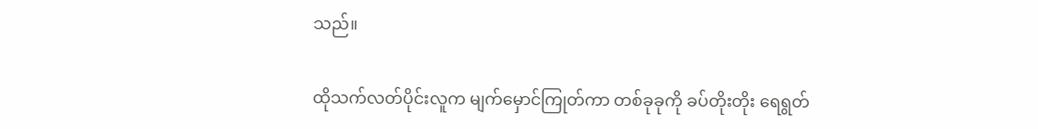သည်။

ထိုသက်လတ်ပိုင်းလူက မျက်မှောင်ကြုတ်ကာ တစ်ခုခုကို ခပ်တိုးတိုး ရေရွတ်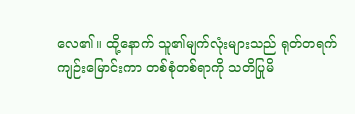လေ၏။ ထို့နောက် သူ၏မျက်လုံးများသည် ရုတ်တရက် ကျဉ်းမြောင်းကာ တစ်စုံတစ်ရာကို သတိပြုမိ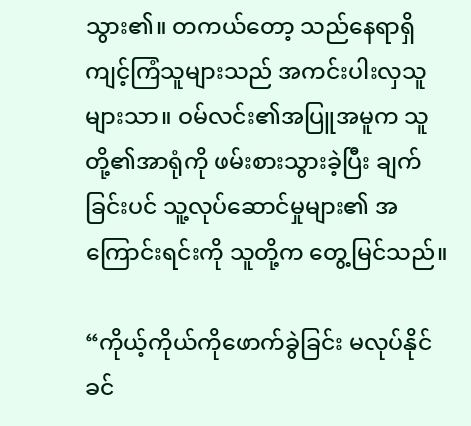သွား၏။ တကယ်တော့ သည်နေရာရှိ ကျင့်ကြံသူများသည် အကင်းပါးလှသူများသာ။ ဝမ်လင်း၏အပြူအမူက သူတို့၏အာရုံကို ဖမ်းစားသွားခဲ့ပြီး ချက်ခြင်းပင် သူ့လုပ်ဆောင်မှုများ၏ အကြောင်းရင်းကို သူတို့က တွေ့မြင်သည်။

“ကိုယ့်ကိုယ်ကိုဖောက်ခွဲခြင်း မလုပ်နိုင်ခင်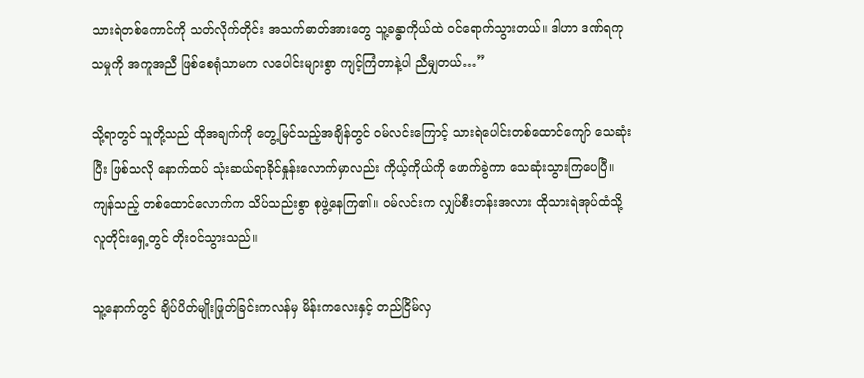သားရဲတစ်ကောင်ကို သတ်လိုက်တိုင်း အသက်ဓာတ်အားတွေ သူ့ခန္ဓာကိုယ်ထဲ ဝင်ရောက်သွားတယ်။ ဒါဟာ ဒဏ်ရကုသမှုကို အကူအညီ ဖြစ်စေရုံသာမက လပေါင်းများစွာ ကျင့်ကြံတာနဲ့ပါ ညီမျှတယ်…”

သို့ရာတွင် သူတို့သည် ထိုအချက်ကို တွေ့မြင်သည့်အချိန်တွင် ဝမ်လင်းကြောင့် သားရဲပေါင်းတစ်ထောင်ကျော် သေဆုံးပြီး ဖြစ်သလို နောက်ထပ် သုံးဆယ်ရာခိုင်နှုန်းလောက်မှာလည်း ကိုယ့်ကိုယ်ကို ဖောက်ခွဲကာ သေဆုံးသွားကြပေပြီ။ ကျန်သည့် တစ်ထောင်လောက်က သိပ်သည်းစွာ စုဖွဲ့နေကြ၏။ ဝမ်လင်းက လျှပ်စီးတန်းအလား ထိုသားရဲအုပ်ထံသို့ လူတိုင်းရှေ့တွင် တိုးဝင်သွားသည်။

သူ့နောက်တွင် ချိပ်ပိတ်မျိုးဖြုတ်ခြင်းကလန်မှ မိန်းကလေးနှင့် တည်ငြိမ်လှ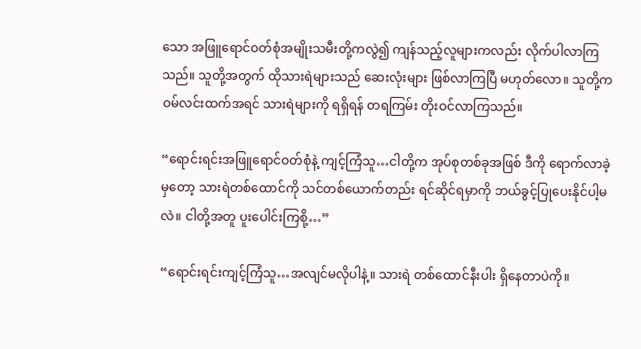သော အဖြူရောင်ဝတ်စုံအမျိုးသမီးတို့ကလွဲ၍ ကျန်သည့်လူများကလည်း လိုက်ပါလာကြသည်။ သူတို့အတွက် ထိုသားရဲများသည် ဆေးလုံးများ ဖြစ်လာကြပြီ မဟုတ်လော။ သူတို့က ဝမ်လင်းထက်အရင် သားရဲများကို ရရှိရန် တရကြမ်း တိုးဝင်လာကြသည်။

“ရောင်းရင်းအဖြူရောင်ဝတ်စုံနဲ့ ကျင့်ကြံသူ…ငါတို့က အုပ်စုတစ်ခုအဖြစ် ဒီကို ရောက်လာခဲ့မှတော့ သားရဲတစ်ထောင်ကို သင်တစ်ယောက်တည်း ရင်ဆိုင်ရမှာကို ဘယ်ခွင့်ပြုပေးနိုင်ပါ့မလဲ။ ငါတို့အတူ ပူးပေါင်းကြစို့…”

“ရောင်းရင်းကျင့်ကြံသူ…အလျင်မလိုပါနဲ့။ သားရဲ တစ်ထောင်နီးပါး ရှိနေတာပဲကို။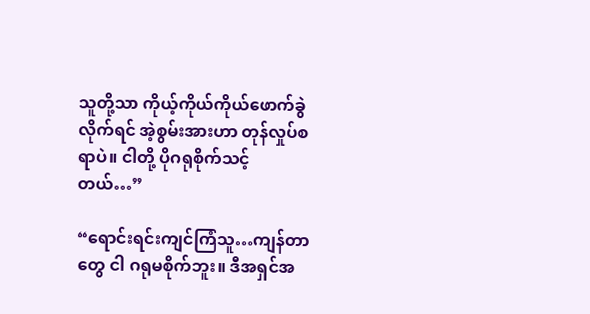သူတို့သာ ကိုယ့်ကိုယ်ကိုယ်ဖောက်ခွဲလိုက်ရင် အဲ့စွမ်းအားဟာ တုန်လှုပ်စရာပဲ။ ငါတို့ ပိုဂရုစိုက်သင့်တယ်…”

“ရောင်းရင်းကျင်ကြံသူ…ကျန်တာတွေ ငါ ဂရုမစိုက်ဘူး။ ဒီအရှင်အ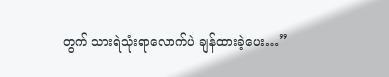တွက် သားရဲသုံးရာလောက်ပဲ ချန်ထားခဲ့ပေး…”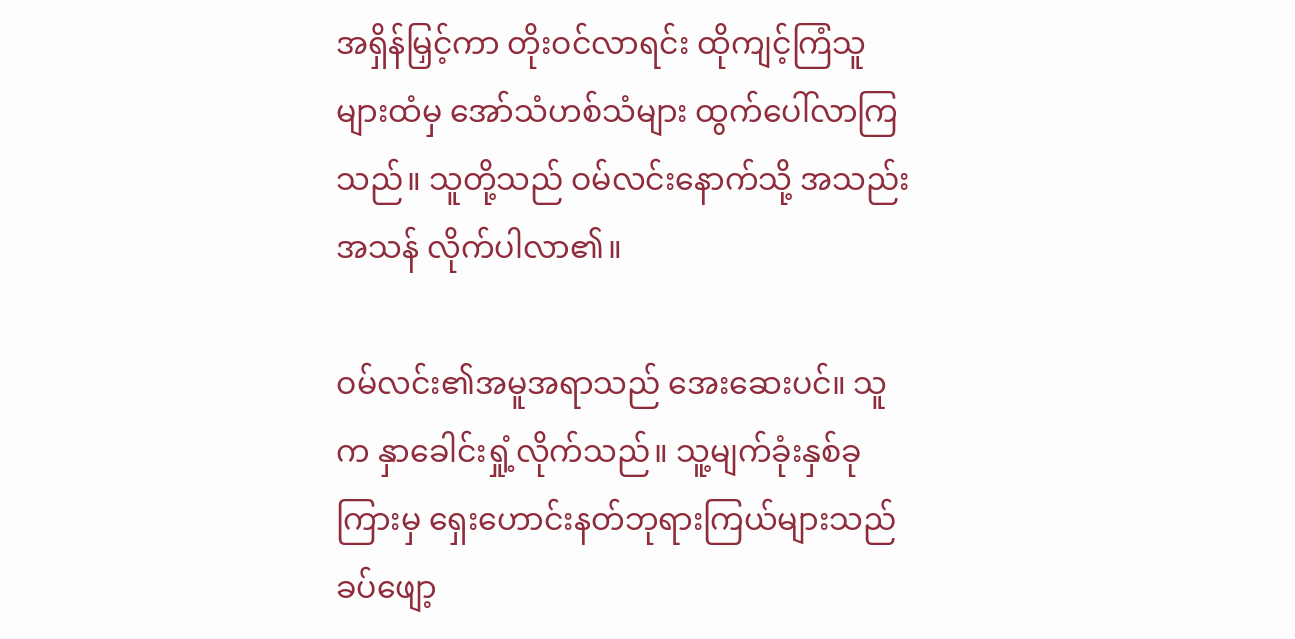အရှိန်မြှင့်ကာ တိုးဝင်လာရင်း ထိုကျင့်ကြံသူများထံမှ အော်သံဟစ်သံများ ထွက်ပေါ်လာကြသည်။ သူတို့သည် ဝမ်လင်းနောက်သို့ အသည်းအသန် လိုက်ပါလာ၏။

ဝမ်လင်း၏အမူအရာသည် အေးဆေးပင်။ သူက နှာခေါင်းရှုံ့လိုက်သည်။ သူ့မျက်ခုံးနှစ်ခုကြားမှ ရှေးဟောင်းနတ်ဘုရားကြယ်များသည် ခပ်ဖျော့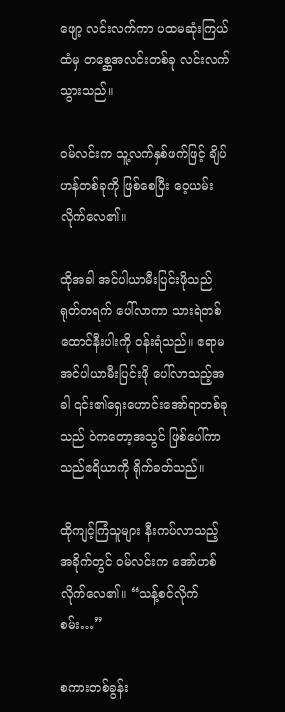ဖျော့ လင်းလက်ကာ ပထမဆုံးကြယ်ထံမှ တစ္ဆေအလင်းတစ်ခု လင်းလက်သွားသည်။

ဝမ်လင်းက သူ့လက်နှစ်ဖက်ဖြင့် ချိပ်ဟန်တစ်ခုကို ဖြစ်စေပြီး ဝေ့ယမ်းလိုက်လေ၏။

ထိုအခါ အင်ပါယာမီးပြင်းဖိုသည် ရုတ်တရက် ပေါ်လာကာ သားရဲတစ်ထောင်နီးပါးကို ဝန်းရံသည်။ ဧရာမအင်ပါယာမီးပြင်းဖို ပေါ်လာသည့်အခါ ၎င်း၏ရှေးဟောင်းအော်ရာတစ်ခုသည် ဝဲကတော့အသွင် ဖြစ်ပေါ်ကာ သည်ဧရိယာကို ရိုက်ခတ်သည်။

ထိုကျင့်ကြံသူများ နီးကပ်လာသည့်အခိုက်တွင် ဝမ်လင်းက အော်ဟစ်လိုက်လေ၏။ “သန့်စင်လိုက်စမ်း…”

စကားတစ်ခွန်း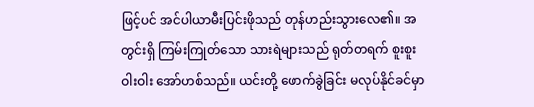ဖြင့်ပင် အင်ပါယာမီးပြင်းဖိုသည် တုန်ဟည်းသွားလေ၏။ အတွင်းရှိ ကြမ်းကြုတ်သော သားရဲများသည် ရုတ်တရက် စူးစူးဝါးဝါး အော်ဟစ်သည်။ ယင်းတို့ ဖောက်ခွဲခြင်း မလုပ်နိုင်ခင်မှာ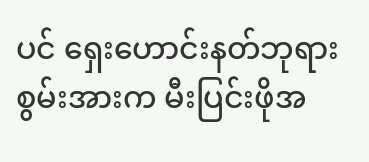ပင် ရှေးဟောင်းနတ်ဘုရားစွမ်းအားက မီးပြင်းဖိုအ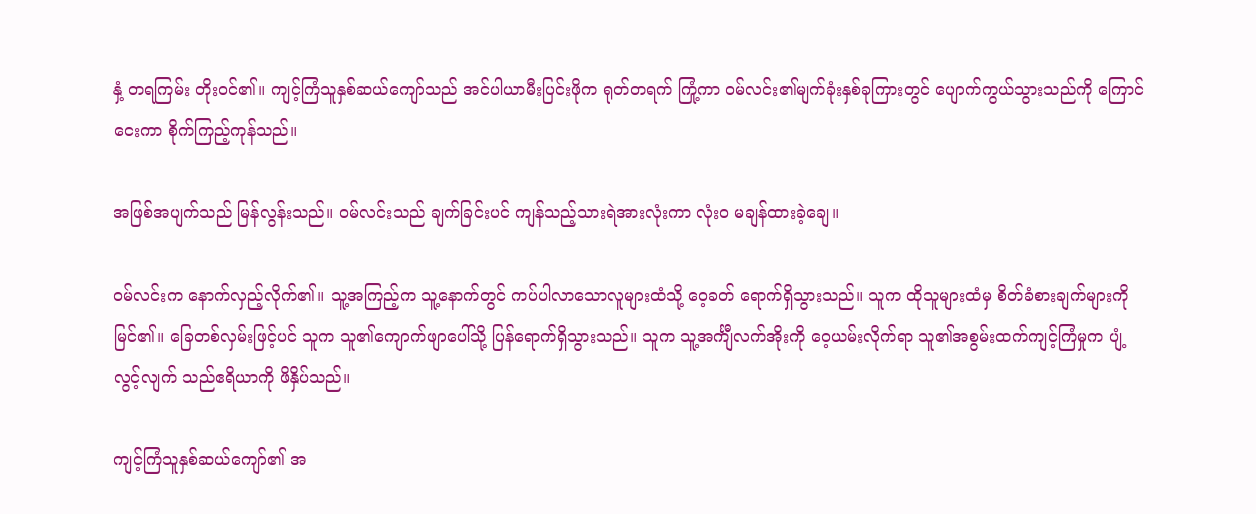နှံ့ တရကြမ်း တိုးဝင်၏။ ကျင့်ကြံသူနှစ်ဆယ်ကျော်သည် အင်ပါယာမီးပြင်းဖိုက ရုတ်တရက် ကြုံ့ကာ ဝမ်လင်း၏မျက်ခုံးနှစ်ခုကြားတွင် ပျောက်ကွယ်သွားသည်ကို ကြောင်ငေးကာ စိုက်ကြည့်ကုန်သည်။

အဖြစ်အပျက်သည် မြန်လွန်းသည်။ ဝမ်လင်းသည် ချက်ခြင်းပင် ကျန်သည့်သားရဲအားလုံးကာ လုံးဝ မချန်ထားခဲ့ချေ။

ဝမ်လင်းက နောက်လှည့်လိုက်၏။ သူ့အကြည့်က သူ့နောက်တွင် ကပ်ပါလာသောလူများထံသို့ ဝေ့ခတ် ရောက်ရှိသွားသည်။ သူက ထိုသူများထံမှ စိတ်ခံစားချက်များကို မြင်၏။ ခြေတစ်လှမ်းဖြင့်ပင် သူက သူ၏ကျောက်ဖျာပေါ်သို့ ပြန်ရောက်ရှိသွားသည်။ သူက သူ့အင်္ကျီလက်အိုးကို ဝေ့ယမ်းလိုက်ရာ သူ၏အစွမ်းထက်ကျင့်ကြံမှုက ပျံ့လွင့်လျက် သည်ဧရိယာကို ဖိနှိပ်သည်။

ကျင့်ကြံသူနှစ်ဆယ်ကျော်၏ အ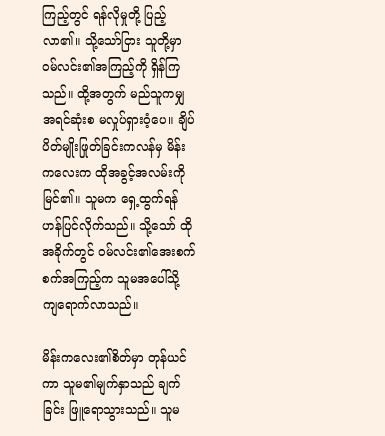ကြည့်တွင် ရန်လိုမှုတို့ ပြည့်လာ၏။ သို့သော်ငြား သူတို့မှာ ဝမ်လင်း၏အကြည့်ကို ရှိန်ကြသည်။ ထို့အတွက် မည်သူကမျှ အရင်ဆုံးစ မလှုပ်ရှားဝံ့ပေ။ ချိပ်ပိတ်မျိုးဖြုတ်ခြင်းကလန်မှ မိန်းကလေးက ထိုအခွင့်အလမ်းကို မြင်၏။ သူမက ရှေ့ထွက်ရန် ဟန်ပြင်လိုက်သည်။ သို့သော် ထိုအခိုက်တွင် ဝမ်လင်း၏အေးစက်စက်အကြည့်က သူမအပေါ်သို့ ကျရောက်လာသည်။

မိန်းကလေး၏စိတ်မှာ တုန်ယင်ကာ သူမ၏မျက်နှာသည် ချက်ခြင်း ဖြူရောသွားသည်။ သူမ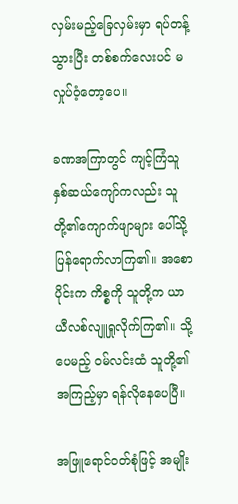လှမ်းမည့်ခြေလှမ်းမှာ ရပ်တန့်သွားပြီး တစ်စက်လေးပင် မလှုပ်ဝံ့တော့ပေ။

ခဏအကြာတွင် ကျင့်ကြံသူနှစ်ဆယ်ကျော်ကလည်း သူတို့၏ကျောက်ဖျာများ ပေါ်သို့ ပြန်ရောက်လာကြ၏။ အစောပိုင်းက ကိစ္စကို သူတို့က ယာယီလစ်လျူရှုလိုက်ကြ၏။ သို့ပေမည့် ဝမ်လင်းထံ သူတို့၏အကြည့်မှာ ရန်လိုနေပေပြီ။

အဖြူရောင်ဝတ်စုံဖြင့် အမျိုး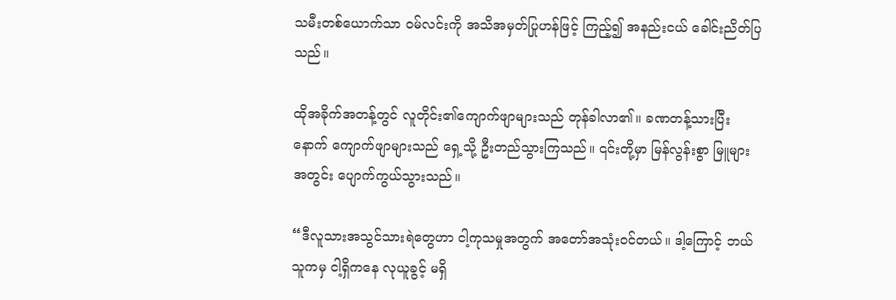သမီးတစ်ယောက်သာ ဝမ်လင်းကို အသိအမှတ်ပြုဟန်ဖြင့် ကြည့်၍ အနည်းငယ် ခေါင်းညိတ်ပြသည်။

ထိုအခိုက်အတန့်တွင် လူတိုင်း၏ကျောက်ဖျာများသည် တုန်ခါလာ၏။ ခဏတန့်သားပြီးနောက် ကျောက်ဖျာများသည် ရှေ့သို့ ဦးတည်သွားကြသည်။ ၎င်းတို့မှာ မြန်လွန်းစွာ မြူများအတွင်း ပျောက်ကွယ်သွားသည်။

“ဒီလူသားအသွင်သားရဲတွေဟာ ငါ့ကုသမှုအတွက် အတော်အသုံးဝင်တယ်။ ဒါ့ကြောင့် ဘယ်သူကမှ ငါ့ရှိကနေ လုယူခွင့် မရှိ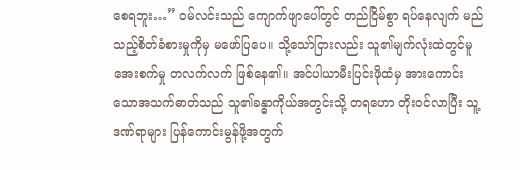စေရဘူး…” ဝမ်လင်းသည် ကျောက်ဖျာပေါ်တွင် တည်ငြိမ်စွာ ရပ်နေလျက် မည်သည့်စိတ်ခံစားမှုကိုမှ မဖော်ပြပေ။ သို့သော်ငြားလည်း သူ၏မျက်လုံးထဲတွင်မူ အေးစက်မှု တလက်လက် ဖြစ်နေ၏။ အင်ပါယာမီးပြင်းဖိုထံမှ အားကောင်းသောအသက်ဓာတ်သည် သူ၏ခန္ဓာကိုယ်အတွင်းသို့ တရဟော တိုးဝင်လာပြီး သူ့ဒဏ်ရာများ ပြန်ကောင်းမွန်ဖို့အတွက်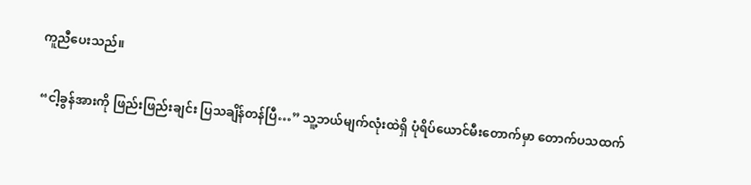ကူညီပေးသည်။

“ငါ့ခွန်အားကို ဖြည်းဖြည်းချင်း ပြသချိန်တန်ပြီ…” သူ့ဘယ်မျက်လုံးထဲရှိ ပုံရိပ်ယောင်မီးတောက်မှာ တောက်ပသထက်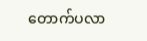တောက်ပလာ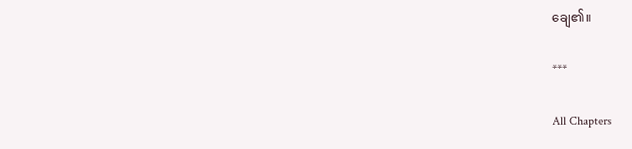ချေ၏။

***

All Chapters